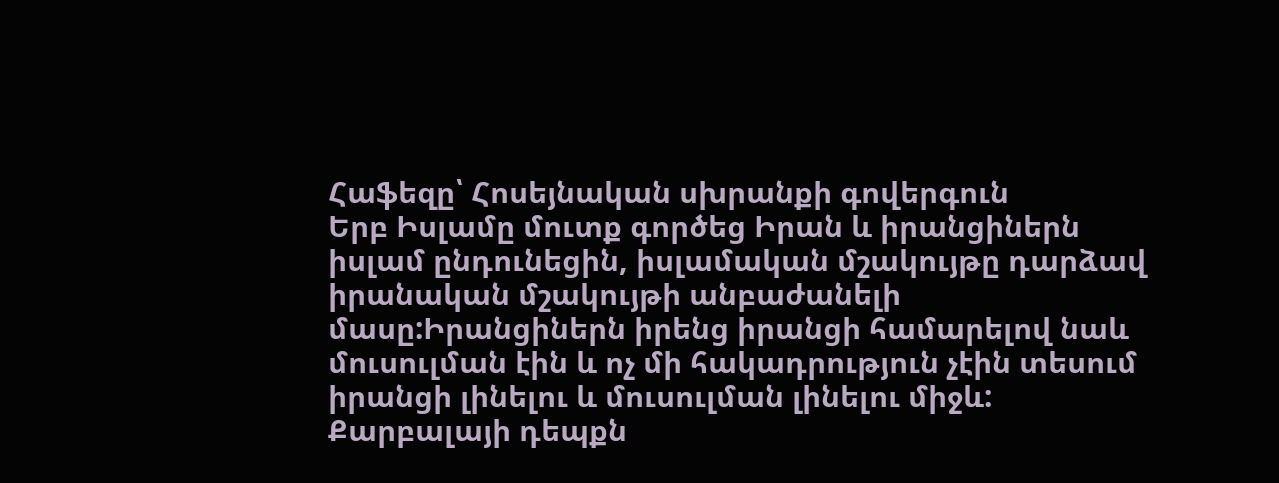Հաֆեզը՝ Հոսեյնական սխրանքի գովերգուն
Երբ Իսլամը մուտք գործեց Իրան և իրանցիներն իսլամ ընդունեցին, իսլամական մշակույթը դարձավ իրանական մշակույթի անբաժանելի մասը:Իրանցիներն իրենց իրանցի համարելով նաև մուսուլման էին և ոչ մի հակադրություն չէին տեսում իրանցի լինելու և մուսուլման լինելու միջև:
Քարբալայի դեպքն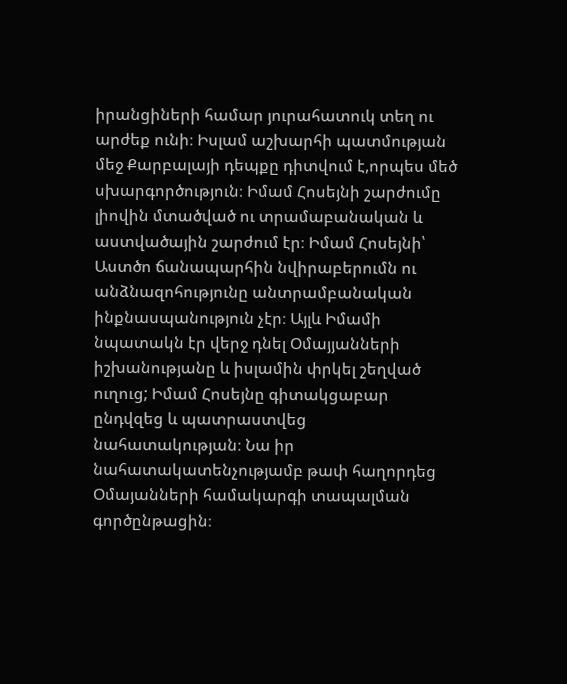իրանցիների համար յուրահատուկ տեղ ու արժեք ունի։ Իսլամ աշխարհի պատմության մեջ Քարբալայի դեպքը դիտվում է,որպես մեծ սխարգործություն։ Իմամ Հոսեյնի շարժումը լիովին մտածված ու տրամաբանական և աստվածային շարժում էր։ Իմամ Հոսեյնի՝ Աստծո ճանապարհին նվիրաբերումն ու անձնազոհությունը անտրամբանական ինքնասպանություն չէր։ Այլև Իմամի նպատակն էր վերջ դնել Օմայյանների իշխանությանը և իսլամին փրկել շեղված ուղուց; Իմամ Հոսեյնը գիտակցաբար ընդվզեց և պատրաստվեց նահատակության։ Նա իր նահատակատենչությամբ թափ հաղորդեց Օմայանների համակարգի տապալման գործընթացին։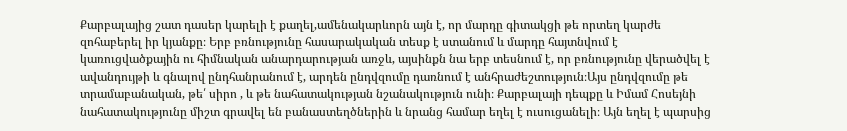Քարբալայից շատ դասեր կարելի է քաղել,ամենակարևորն այն է, որ մարդը գիտակցի թե որտեղ կարժե զոհաբերել իր կյանքը։ Երբ բռնությունը հասարակական տեսք է ստանում և մարդը հայտնվում է կառուցվածքային ու հիմնական անարդարության առջև, այսինքն նա երբ տեսնում է, որ բռնությունը վերածվել է ավանդույթի և գնալով ընդհանրանում է, արդեն ընդվզումը դառնում է անհրաժեշտություն։Այս ընդվզումը թե տրամաբանական, թե՛ սիրո , և թե նահատակության նշանակություն ունի։ Քարբալայի դեպքը և Իմամ Հոսեյնի նահատակությունը միշտ գրավել են բանաստեղծներին և նրանց համար եղել է ուսուցանելի։ Այն եղել է պարսից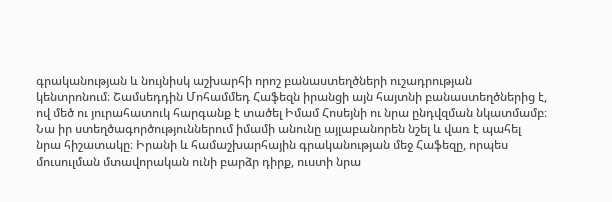գրականության և նույնիսկ աշխարհի որոշ բանաստեղծների ուշադրության կենտրոնում։ Շամսեդդին Մոհամմեդ Հաֆեզն իրանցի այն հայտնի բանաստեղծներից է, ով մեծ ու յուրահատուկ հարգանք է տածել Իմամ Հոսեյնի ու նրա ընդվզման նկատմամբ։ Նա իր ստեղծագործություններում իմամի անունը այլաբանորեն նշել և վառ է պահել նրա հիշատակը։ Իրանի և համաշխարհային գրականության մեջ Հաֆեզը, որպես մուսուլման մտավորական ունի բարձր դիրք, ուստի նրա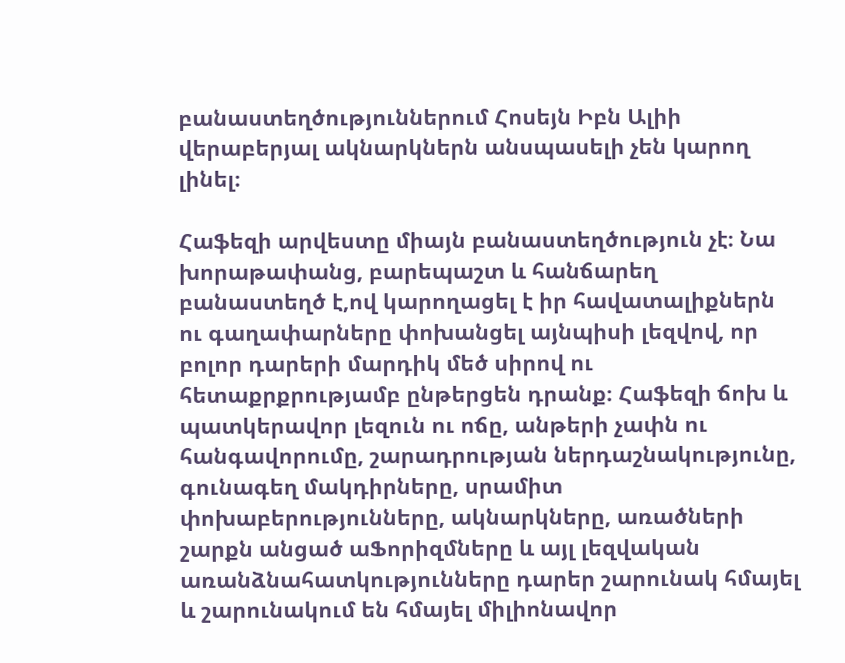բանաստեղծություններում Հոսեյն Իբն Ալիի վերաբերյալ ակնարկներն անսպասելի չեն կարող լինել։

Հաֆեզի արվեստը միայն բանաստեղծություն չէ։ Նա խորաթափանց, բարեպաշտ և հանճարեղ բանաստեղծ է,ով կարողացել է իր հավատալիքներն ու գաղափարները փոխանցել այնպիսի լեզվով, որ բոլոր դարերի մարդիկ մեծ սիրով ու հետաքրքրությամբ ընթերցեն դրանք։ Հաֆեզի ճոխ և պատկերավոր լեզուն ու ոճը, անթերի չափն ու հանգավորումը, շարադրության ներդաշնակությունը, գունագեղ մակդիրները, սրամիտ փոխաբերությունները, ակնարկները, առածների շարքն անցած աՖորիզմները և այլ լեզվական առանձնահատկությունները դարեր շարունակ հմայել և շարունակում են հմայել միլիոնավոր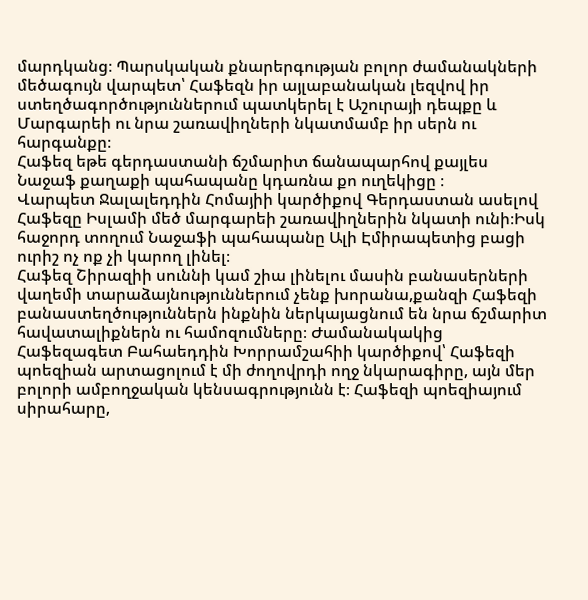մարդկանց։ Պարսկական քնարերգության բոլոր ժամանակների մեծագույն վարպետ՝ Հաֆեզն իր այլաբանական լեզվով իր ստեղծագործություններում պատկերել է Աշուրայի դեպքը և Մարգարեի ու նրա շառավիղների նկատմամբ իր սերն ու հարգանքը։
Հաֆեզ եթե գերդաստանի ճշմարիտ ճանապարհով քայլես
Նաջաֆ քաղաքի պահապանը կդառնա քո ուղեկիցը ։
Վարպետ Ջալալեդդին Հոմայիի կարծիքով Գերդաստան ասելով Հաֆեզը Իսլամի մեծ մարգարեի շառավիղներին նկատի ունի։Իսկ հաջորդ տողում Նաջաֆի պահապանը Ալի Էմիրապետից բացի ուրիշ ոչ ոք չի կարող լինել։
Հաֆեզ Շիրազիի սուննի կամ շիա լինելու մասին բանասերների վաղեմի տարաձայնություններում չենք խորանա,քանզի Հաֆեզի բանաստեղծություններն ինքնին ներկայացնում են նրա ճշմարիտ հավատալիքներն ու համոզումները։ Ժամանակակից Հաֆեզագետ Բահաեդդին Խորրամշահիի կարծիքով՝ Հաֆեզի պոեզիան արտացոլում է մի ժողովրդի ողջ նկարագիրը, այն մեր բոլորի ամբողջական կենսագրությունն է։ Հաֆեզի պոեզիայում սիրահարը,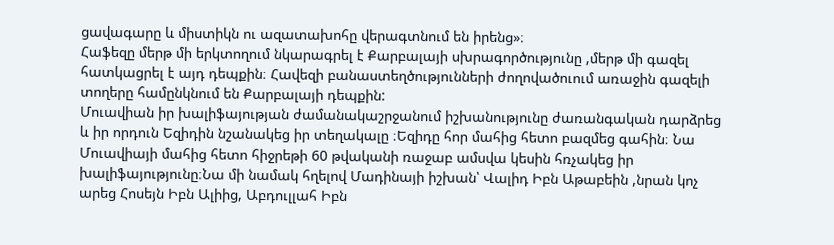ցավագարը և միստիկն ու ազատախոհը վերագտնում են իրենց»։
Հաֆեզը մերթ մի երկտողում նկարագրել է Քարբալայի սխրագործությունը ,մերթ մի գազել հատկացրել է այդ դեպքին։ Հավեզի բանաստեղծությունների ժողովածուում առաջին գազելի տողերը համընկնում են Քարբալայի դեպքին:
Մուավիան իր խալիֆայության ժամանակաշրջանում իշխանությունը ժառանգական դարձրեց և իր որդուն Եզիդին նշանակեց իր տեղակալը ։Եզիդը հոր մահից հետո բազմեց գահին։ Նա Մուավիայի մահից հետո հիջրեթի 60 թվականի ռաջաբ ամսվա կեսին հռչակեց իր խալիֆայությունը։Նա մի նամակ հղելով Մադինայի իշխան՝ Վալիդ Իբն Աթաբեին ,նրան կոչ արեց Հոսեյն Իբն Ալիից, Աբդուլլահ Իբն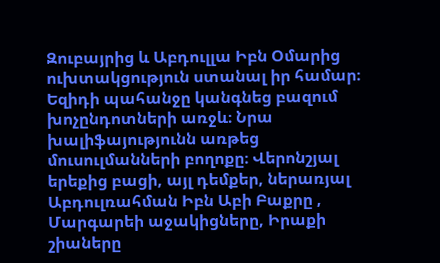Զուբայրից և Աբդուլլա Իբն Օմարից ուխտակցություն ստանալ իր համար։ Եզիդի պահանջը կանգնեց բազում խոչընդոտների առջև։ Նրա խալիֆայությունն առթեց մուսուլմանների բողոքը։ Վերոնշյալ երեքից բացի, այլ դեմքեր, ներառյալ Աբդուլռահման Իբն Աբի Բաքրը , Մարգարեի աջակիցները, Իրաքի շիաները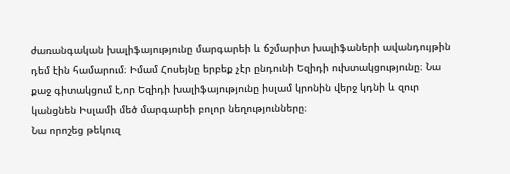ժառանգական խալիֆայությունը մարգարեի և ճշմարիտ խալիֆաների ավանդույթին դեմ էին համարում։ Իմամ Հոսեյնը երբեք չէր ընդունի Եզիդի ուխտակցությունը։ Նա քաջ գիտակցում է,որ Եզիդի խալիֆայությունը իսլամ կրոնին վերջ կդնի և զուր կանցնեն Իսլամի մեծ մարգարեի բոլոր նեղությունները։
Նա որոշեց թեկուզ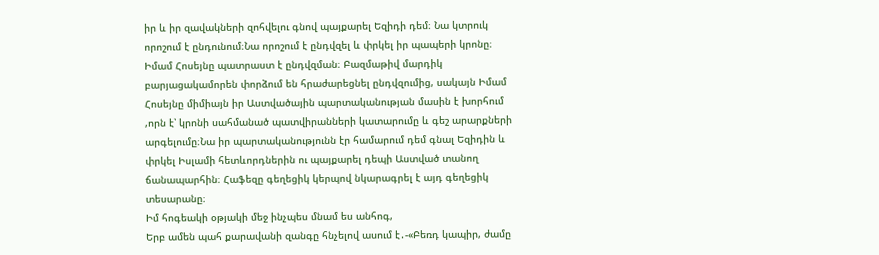իր և իր զավակների զոհվելու գնով պայքարել Եզիդի դեմ։ Նա կտրուկ որոշում է ընդունում։Նա որոշում է ընդվզել և փրկել իր պապերի կրոնը։
Իմամ Հոսեյնը պատրաստ է ընդվզման։ Բազմաթիվ մարդիկ բարյացակամորեն փորձում են հրաժարեցնել ընդվզումից, սակայն Իմամ Հոսեյնը միմիայն իր Աստվածային պարտականության մասին է խորհում ,որն է՝ կրոնի սահմանած պատվիրանների կատարումը և գեշ արարքների արգելումը։Նա իր պարտականությունն էր համարում դեմ գնալ Եզիդին և փրկել Իսլամի հետևորդներին ու պայքարել դեպի Աստված տանող ճանապարհին։ Հաֆեզը գեղեցիկ կերպով նկարագրել է այդ գեղեցիկ տեսարանը։
Իմ հոգեակի օթյակի մեջ ինչպես մնամ ես անհոգ,
Երբ ամեն պահ քարավանի զանգը հնչելով ասում է․-«Բեռդ կապիր, ժամը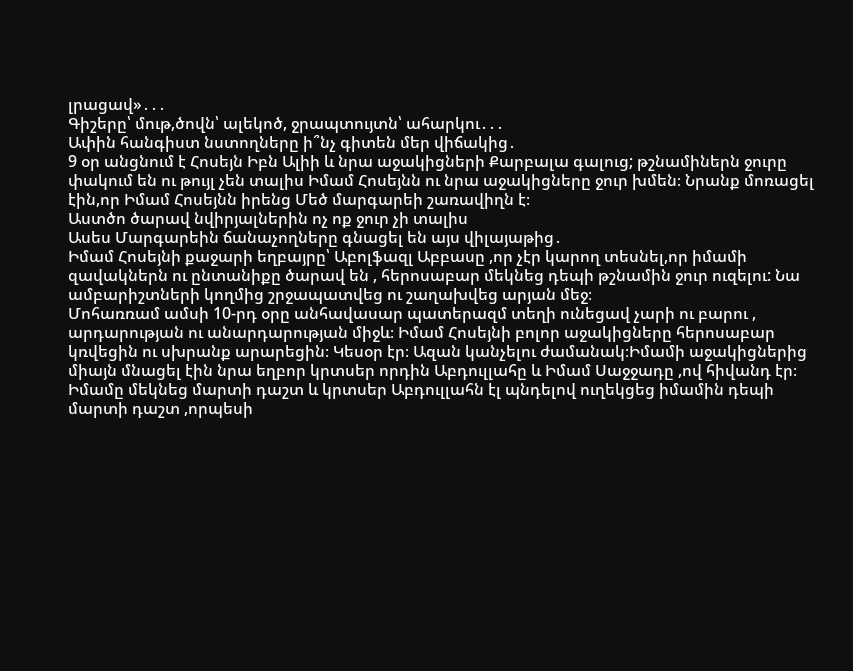լրացավ»․․․
Գիշերը՝ մութ,ծովն՝ ալեկոծ, ջրապտույտն՝ ահարկու․․․
Ափին հանգիստ նստողները ի՞նչ գիտեն մեր վիճակից․
9 օր անցնում է Հոսեյն Իբն Ալիի և նրա աջակիցների Քարբալա գալուց; թշնամիներն ջուրը փակում են ու թույլ չեն տալիս Իմամ Հոսեյնն ու նրա աջակիցները ջուր խմեն։ Նրանք մոռացել էին,որ Իմամ Հոսեյնն իրենց Մեծ մարգարեի շառավիղն է։
Աստծո ծարավ նվիրյալներին ոչ ոք ջուր չի տալիս
Ասես Մարգարեին ճանաչողները գնացել են այս վիլայաթից․
Իմամ Հոսեյնի քաջարի եղբայրը՝ Աբոլֆազլ Աբբասը ,որ չէր կարող տեսնել,որ իմամի զավակներն ու ընտանիքը ծարավ են , հերոսաբար մեկնեց դեպի թշնամին ջուր ուզելու: Նա ամբարիշտների կողմից շրջապատվեց ու շաղախվեց արյան մեջ։
Մոհառռամ ամսի 10-րդ օրը անհավասար պատերազմ տեղի ունեցավ չարի ու բարու , արդարության ու անարդարության միջև։ Իմամ Հոսեյնի բոլոր աջակիցները հերոսաբար կռվեցին ու սխրանք արարեցին։ Կեսօր էր։ Ազան կանչելու ժամանակ։Իմամի աջակիցներից միայն մնացել էին նրա եղբոր կրտսեր որդին Աբդուլլահը և Իմամ Սաջջադը ,ով հիվանդ էր։ Իմամը մեկնեց մարտի դաշտ և կրտսեր Աբդուլլահն էլ պնդելով ուղեկցեց իմամին դեպի մարտի դաշտ ,որպեսի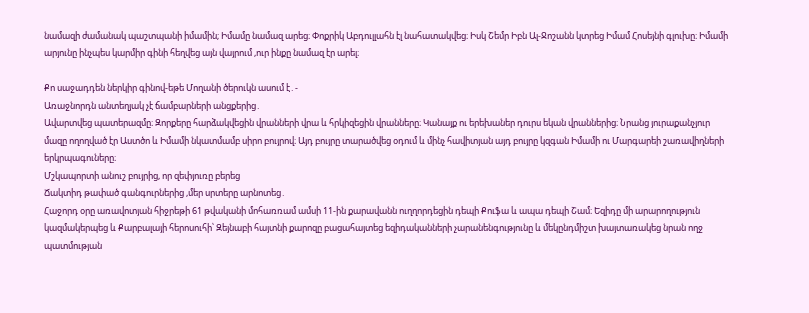նամազի ժամանակ պաշտպանի իմամին; Իմամը նամազ արեց։ Փոքրիկ Աբդուլլահն էլ նահատակվեց։ Իսկ Շեմր Իբն Ալ-Ջոշանն կտրեց Իմամ Հոսեյնի գլուխը։ Իմամի արյունը ինչպես կարմիր գինի հեղվեց այն վայրում ,ուր ինքը նամազ էր արել։

Քո սաջադդեն ներկիր գինով-եթե Մողանի ծերուկն ասում է․-
Առաջնորդն անտեղյակ չէ ճամբարների անցքերից․
Ավարտվեց պատերազմը։ Զորքերը հարձակվեցին վրանների վրա և հրկիզեցին վրանները։ Կանայք ու երեխաներ դուրս եկան վրաններից։ Նրանց յուրաքանչյուր մազը ողողված էր Աստծո և Իմամի նկատմամբ սիրո բույրով։ Այդ բույրը տարածվեց օդում և մինչ հավիտյան այդ բույրը կզգան Իմամի ու Մարգարեի շառավիղների երկրպագուները։
Մշկապորտի անուշ բույրից, որ զեփյուռը բերեց
Ճակտիդ թափած գանգուրներից ,մեր սրտերը արնոտեց․
Հաջորդ օրը առավոտյան հիջրեթի 61 թվականի մոհառռամ ամսի 11-ին քարավանն ուղղորդեցին դեպի Քուֆա և ապա դեպի Շամ։ Եզիդը մի արարողություն կազմակերպեց և Քարբալայի հերոսուհի՝ Զեյնաբի հայտնի քարոզը բացահայտեց եզիդականների չարանենգությունը և մեկընդմիշտ խայտառակեց նրան ողջ պատմության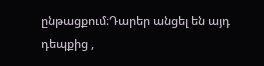ընթացքում։Դարեր անցել են այդ դեպքից ,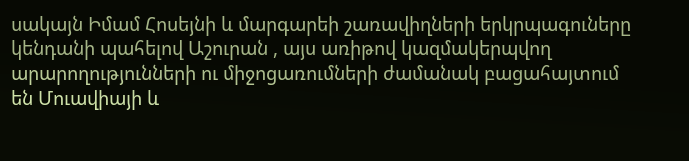սակայն Իմամ Հոսեյնի և մարգարեի շառավիղների երկրպագուները կենդանի պահելով Աշուրան , այս առիթով կազմակերպվող արարողությունների ու միջոցառումների ժամանակ բացահայտում են Մուավիայի և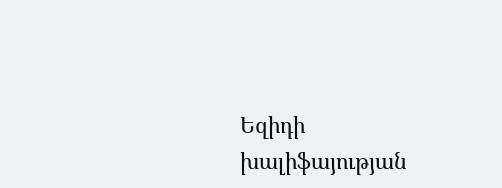Եզիդի խալիֆայության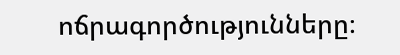ոճրագործությունները։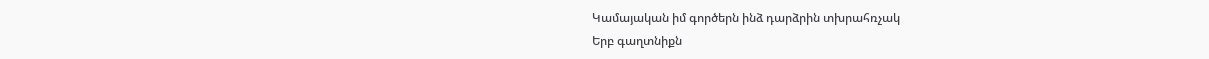Կամայական իմ գործերն ինձ դարձրին տխրահռչակ
Երբ գաղտնիքն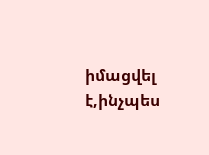իմացվել է,ինչպես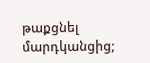թաքցնել մարդկանցից;